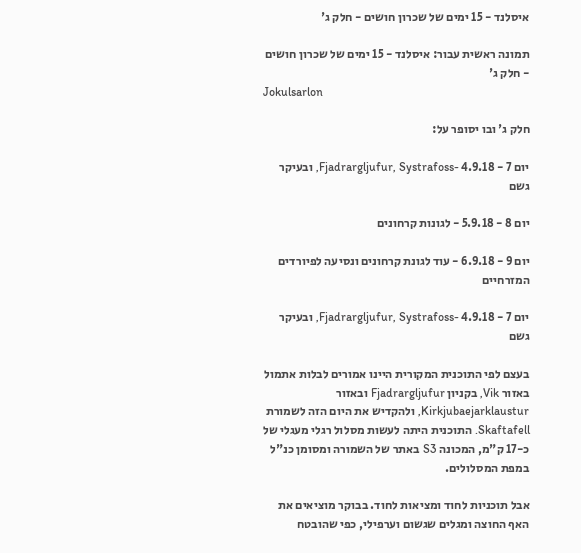איסלנד - 15 ימים של שכרון חושים - חלק ג'

תמונה ראשית עבור: איסלנד - 15 ימים של שכרון חושים - חלק ג'
Jokulsarlon

חלק ג' ובו יסופר על:

יום 7 - 4.9.18 -Fjadrargljufur, Systrafoss, ובעיקר גשם

יום 8 - 5.9.18 - לגונות קרחונים

יום 9 - 6.9.18 - עוד לגונת קרחונים ונסיעה לפיורדים המזרחיים

יום 7 - 4.9.18 -Fjadrargljufur, Systrafoss, ובעיקר גשם

בעצם לפי התוכנית המקורית היינו אמורים לבלות אתמול באזור Vik, בקניון Fjadrargljufur ובאזור Kirkjubaejarklaustur, ולהקדיש את היום הזה לשמורת Skaftafell. התוכנית היתה לעשות מסלול רגלי מעגלי של כ-17 ק"מ, המכונה S3 באתר של השמורה ומסומן כנ"ל במפת המסלולים.

אבל תוכניות לחוד ומציאות לחוד. בבוקר מוציאים את האף החוצה ומגלים שגשום וערפילי, כפי שהובטח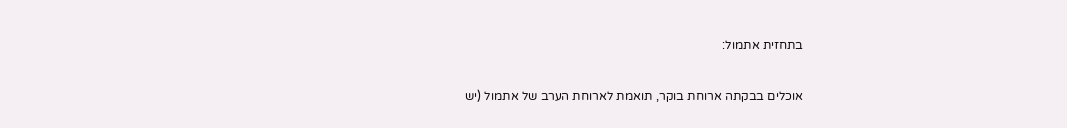בתחזית אתמול:

אוכלים בבקתה ארוחת בוקר, תואמת לארוחת הערב של אתמול (יש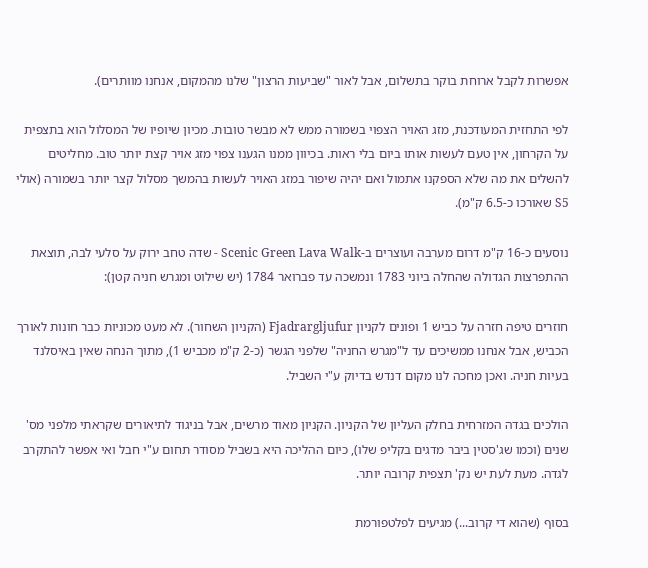אפשרות לקבל ארוחת בוקר בתשלום, אבל לאור "שביעות הרצון" שלנו מהמקום, אנחנו מוותרים).

לפי התחזית המעודכנת, מזג האויר הצפוי בשמורה ממש לא מבשר טובות. מכיון שיופיו של המסלול הוא בתצפית על הקרחון, אין טעם לעשות אותו ביום בלי ראות. בכיוון ממנו הגענו צפוי מזג אויר קצת יותר טוב. מחליטים להשלים את מה שלא הספקנו אתמול ואם יהיה שיפור במזג האויר לעשות בהמשך מסלול קצר יותר בשמורה (אולי S5 שאורכו כ-6.5 ק"מ).

נוסעים כ-16 ק"מ דרום מערבה ועוצרים ב-Scenic Green Lava Walk - שדה טחב ירוק על סלעי לבה, תוצאת ההתפרצות הגדולה שהחלה ביוני 1783 ונמשכה עד פברואר 1784 (יש שילוט ומגרש חניה קטן):

חוזרים טיפה חזרה על כביש 1 ופונים לקניון Fjadrargljufur (הקניון השחור). לא מעט מכוניות כבר חונות לאורך הכביש, אבל אנחנו ממשיכים עד ל"מגרש החניה" שלפני הגשר (כ-2 ק"מ מכביש 1), מתוך הנחה שאין באיסלנד בעיות חניה. ואכן מחכה לנו מקום דנדש בדיוק ע"י השביל.

הולכים בגדה המזרחית בחלק העליון של הקניון. הקניון מאוד מרשים, אבל בניגוד לתיאורים שקראתי מלפני מס' שנים (וכמו שג'סטין ביבר מדגים בקליפ שלו), כיום ההליכה היא בשביל מסודר תחום ע"י חבל ואי אפשר להתקרב לגדה. מעת לעת יש נק' תצפית קרובה יותר.

בסוף (שהוא די קרוב...) מגיעים לפלטפורמת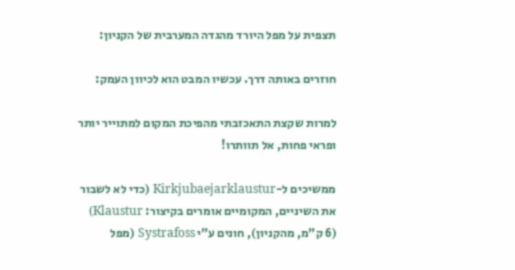תצפית על מפל היורד מהגדה המערבית של הקניון:

חוזרים באותה דרך. עכשיו המבט הוא לכיוון העמק:

למרות שקצת התאכזבתי מהפיכת המקום למתוייר יותר ופראי פחות, אל תוותרו!

ממשיכים ל-Kirkjubaejarklaustur (כדי לא לשבור את השיניים, המקומיים אומרים בקיצור: Klaustur) (6 ק"מ, מהקניון), חונים ע"י Systrafoss (מפל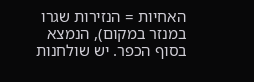האחיות = הנזירות שגרו במנזר במקום), הנמצא בסוף הכפר. יש שולחנות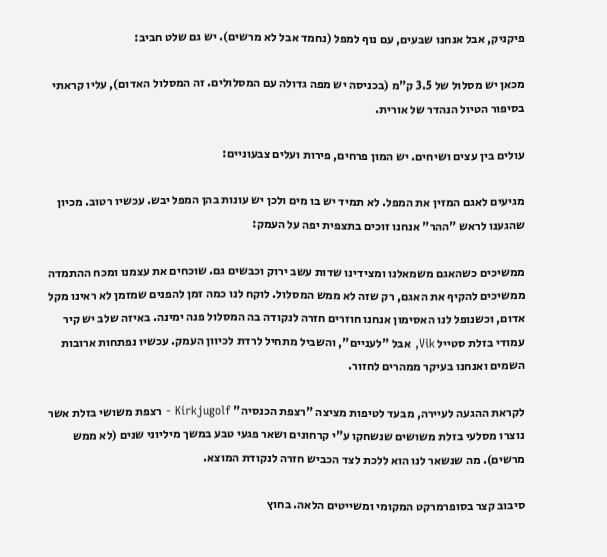פיקניק, אבל אנחנו שבעים, עם נוף למפל (נחמד אבל לא מרשים). יש גם שלט חביב:

מכאן יש מסלול של 3.5 ק"מ (בכניסה יש מפה גדולה עם המסלולים. זה המסלול האדום), עליו קראתי בסיפור הטיול הנהדר של אורית.

עולים בין עצים ושיחים. יש המון פרחים, פירות ועלים צבעוניים:

מגיעים לאגם המזין את המפל. לא תמיד יש בו מים ולכן יש עונות בהן המפל יבש. עכשיו רטוב. מכיון שהגענו לראש "ההר" אנחנו זוכים בתצפית יפה על העמק:

ממשיכים כשהאגם משמאלנו ומצידינו שדות עשב ירוק וכבשים גם. שוכחים את עצמנו ומכח ההתמדה ממשיכים להקיף את האגם, רק שזה לא ממש המסלול. לוקח לנו כמה זמן להפנים שמזמן לא ראינו מקל אדום, וכשנופל לנו האסימון אנחנו חוזרים חזרה לנקודה בה המסלול פנה ימינה. באיזה שלב יש קיר עמודי בזלת סטייל Vik, אבל "לעניים", והשביל מתחיל לרדת לכיוון העמק. עכשיו נפתחות ארובות השמים ואנחנו בעיקר ממהרים לחזור.

לקראת ההגעה לעיירה, מבעד לטיפות מציצה "רצפת הכנסיה" Kirkjugolf - רצפת משושי בזלת אשר נוצרו מסלעי בזלת משושים שנשחקו ע"י קרחונים ושאר פגעי טבע במשך מיליוני שנים (לא ממש מרשים). מה שנשאר לנו הוא ללכת לצד הכביש חזרה לנקודת המוצא.

סיבוב קצר בסופרמרקט המקומי ומשייטים הלאה. בחוץ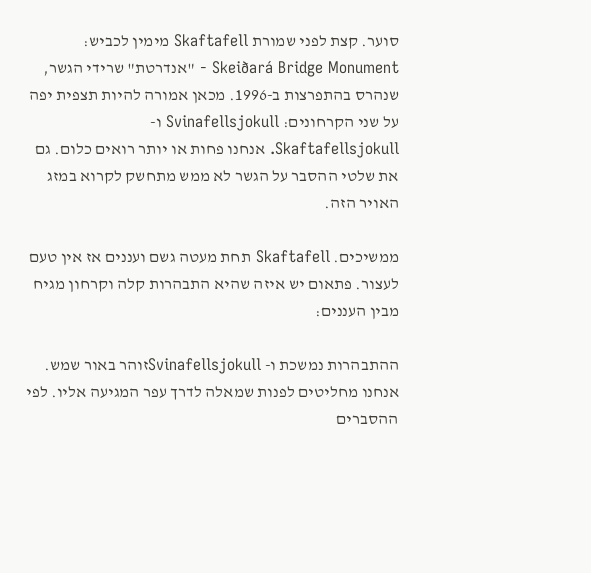סוער. קצת לפני שמורת Skaftafell מימין לכביש: Skeiðará Bridge Monument - "אנדרטת" שרידי הגשר, שנהרס בהתפרצות ב-1996. מכאן אמורה להיות תצפית יפה על שני הקרחונים: Svinafellsjokull ו-Skaftafellsjokull. אנחנו פחות או יותר רואים כלום. גם את שלטי ההסבר על הגשר לא ממש מתחשק לקרוא במזג האויר הזה.

ממשיכים. Skaftafell תחת מעטה גשם ועננים אז אין טעם לעצור. פתאום יש איזה שהיא התבהרות קלה וקרחון מגיח מבין העננים:

ההתבהרות נמשכת ו- Svinafellsjokullזוהר באור שמש. אנחנו מחליטים לפנות שמאלה לדרך עפר המגיעה אליו. לפי ההסברים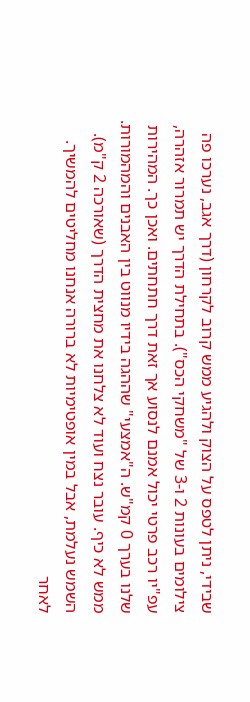שבידי, ניתן לטפס על הצוק ולהגיע ממש קרוב לקרחון (דרך אגב, נערכו פה צילומים בעונות 2 ו-3 של "משחקי הכס"). בתחילת הדרך יש תמרור אזהרה, עפ"יו רכב פרטי יכול אמנם לנסוע אך זאת דרך חתחתים. ואכן כך. המהירות שלנו בערך 0 קמ"ש. ה"אמצעי" שההגה בידיו מנווט בין האבנים והמהמורות. ממש לא כיף. עובר נצח ועוד לא צלחנו את מחצית הדרך (שאורכה 2 ק"מ). השמש נעלמת, אבל במין אופטימיות לא ברורה אנחנו מחליטים להמשיך. לאחר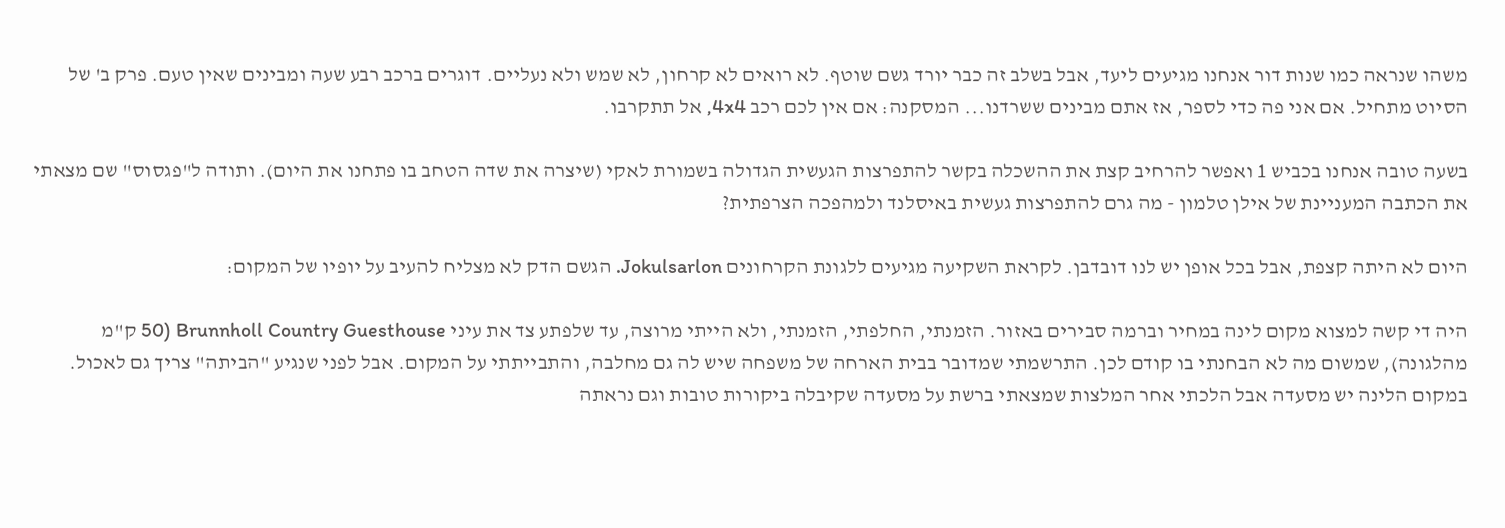משהו שנראה כמו שנות דור אנחנו מגיעים ליעד, אבל בשלב זה כבר יורד גשם שוטף. לא רואים לא קרחון, לא שמש ולא נעליים. דוגרים ברכב רבע שעה ומבינים שאין טעם. פרק ב' של הסיוט מתחיל. אם אני פה כדי לספר, אז אתם מבינים ששרדנו... המסקנה: אם אין לכם רכב 4x4, אל תתקרבו.

בשעה טובה אנחנו בכביש 1 ואפשר להרחיב קצת את ההשכלה בקשר להתפרצות הגעשית הגדולה בשמורת לאקי (שיצרה את שדה הטחב בו פתחנו את היום). ותודה ל"פגסוס" שם מצאתי את הכתבה המעניינת של אילן טלמון - מה גרם להתפרצות געשית באיסלנד ולמהפכה הצרפתית?

היום לא היתה קצפת, אבל בכל אופן יש לנו דובדבן. לקראת השקיעה מגיעים ללגונת הקרחונים Jokulsarlon. הגשם הדק לא מצליח להעיב על יופיו של המקום:

היה די קשה למצוא מקום לינה במחיר וברמה סבירים באזור. הזמנתי, החלפתי, הזמנתי, ולא הייתי מרוצה, עד שלפתע צד את עיני Brunnholl Country Guesthouse (50 ק"מ מהלגונה), שמשום מה לא הבחנתי בו קודם לכן. התרשמתי שמדובר בבית הארחה של משפחה שיש לה גם מחלבה, והתבייתתי על המקום. אבל לפני שנגיע "הביתה" צריך גם לאכול. במקום הלינה יש מסעדה אבל הלכתי אחר המלצות שמצאתי ברשת על מסעדה שקיבלה ביקורות טובות וגם נראתה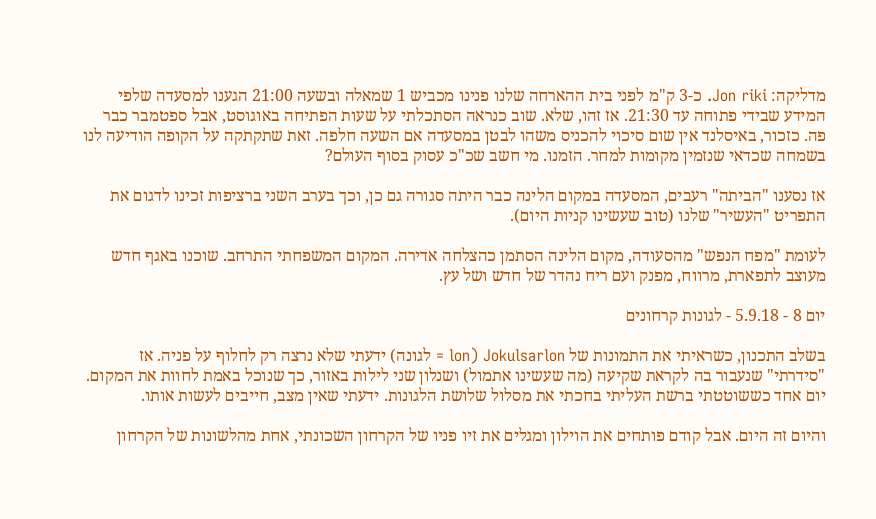מדליקה: Jon riki. כ-3 ק"מ לפני בית ההארחה שלנו פנינו מכביש 1 שמאלה ובשעה 21:00 הגענו למסעדה שלפי המידע שבידי פתוחה עד 21:30. אז זהו, שלא. שוב כנראה הסתכלתי על שעות הפתיחה באוגוסט, אבל ספטמבר כבר פה. כזכור, באיסלנד אין שום סיכוי להכניס משהו לבטן במסעדה אם השעה חלפה. זאת שתקתקה על הקופה הודיעה לנו בשמחה שכדאי שנזמין מקומות למחר. הזמנו. מי חשב שכ"כ עסוק בסוף העולם?

אז נסענו "הביתה" רעבים, המסעדה במקום הלינה כבר היתה סגורה גם כן, וכך בערב השני ברציפות זכינו לדגום את התפריט "העשיר" שלנו (טוב שעשינו קניות היום).

לעומת "מפח הנפש" מהסעודה, מקום הלינה הסתמן כהצלחה אדירה. המקום המשפחתי התרחב. שוכנו באגף חדש מעוצב לתפארת, מרווח, מפנק ועם ריח נהדר של חדש ושל עץ.

יום 8 - 5.9.18 - לגונות קרחונים

בשלב התכנון, כשראיתי את התמונות של Jokulsarlon (lon = לגונה) ידעתי שלא נרצה רק לחלוף על פניה. אז "סידרתי" שנעבור בה לקראת שקיעה (מה שעשינו אתמול) ושנלון שני לילות באזור, כך שנוכל באמת לחוות את המקום. יום אחד כששוטטתי ברשת העליתי בחכתי את מסלול שלושת הלגונות. ידעתי שאין מצב, חייבים לעשות אותו.

והיום זה היום. אבל קודם פותחים את הוילון ומגלים את זיו פניו של הקרחון השכונתי, אחת מהלשונות של הקרחון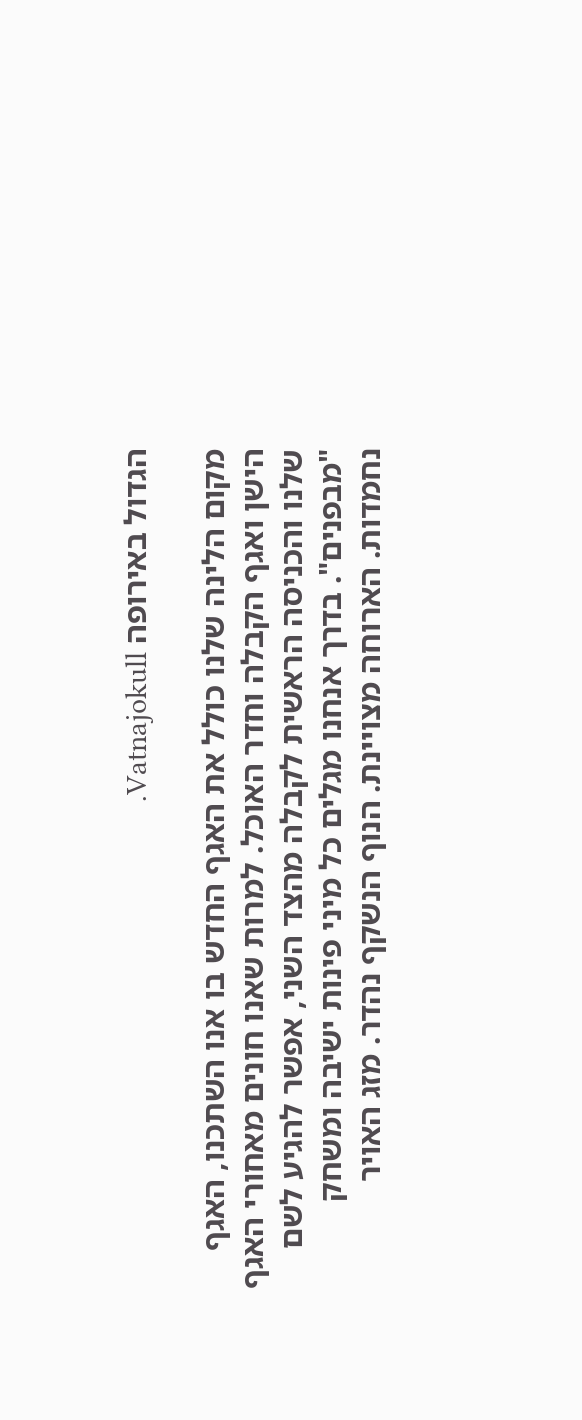הגדול באירופה Vatnajokull.

מקום הלינה שלנו כולל את האגף החדש בו אנו השתכנו, האגף הישן ואגף הקבלה וחדר האוכל. למרות שאנו חונים מאחורי האגף שלנו והכניסה הראשית לקבלה מהצד השני, אפשר להגיע לשם "מבפנים". בדרך אנחנו מגלים כל מיני פינות ישיבה ומשחק נחמדות. הארוחה מצויינת. הנוף הנשקף נהדר. מזג האויר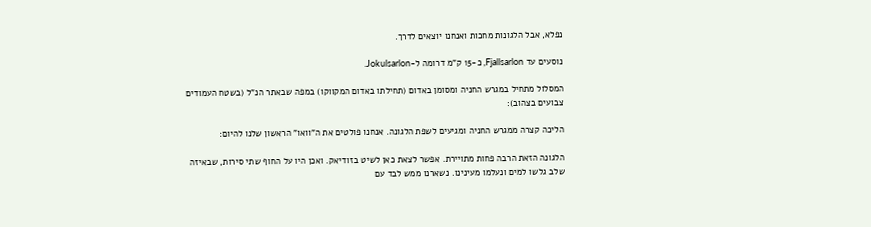נפלא, אבל הלגונות מחכות ואנחנו יוצאים לדרך.

נוסעים עד Fjallsarlon, כ-15 ק"מ דרומה ל-Jokulsarlon.

המסלול מתחיל במגרש החניה ומסומן באדום (תחילתו באדום המקווקו) במפה שבאתר הנ"ל (בשטח העמודים צבועים בצהוב):

הליכה קצרה ממגרש החניה ומגיעים לשפת הלגונה. אנחנו פולטים את ה"וואו" הראשון שלנו להיום:

הלגונה הזאת הרבה פחות מתויירת. אפשר לצאת כאן לשיט בזודיאק. ואכן היו על החוף שתי סירות, שבאיזה שלב גלשו למים ונעלמו מעינינו. נשארנו ממש לבד עם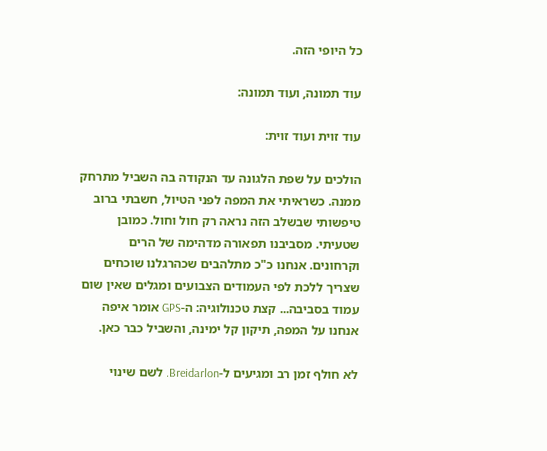כל היופי הזה.

עוד תמונה, ועוד תמונה:

עוד זוית ועוד זוית:

הולכים על שפת הלגונה עד הנקודה בה השביל מתרחק ממנה. כשראיתי את המפה לפני הטיול, חשבתי ברוב טיפשותי שבשלב הזה נראה רק חול וחול. כמובן שטעיתי. מסביבנו תפאורה מדהימה של הרים וקרחונים. אנחנו כ"כ מתלהבים שכהרגלנו שוכחים שצריך ללכת לפי העמודים הצבועים ומגלים שאין שום עמוד בסביבה... קצת טכנולוגיה: ה-GPS אומר איפה אנחנו על המפה, תיקון קל ימינה, והשביל כבר כאן.

לא חולף זמן רב ומגיעים ל-Breidarlon. לשם שינוי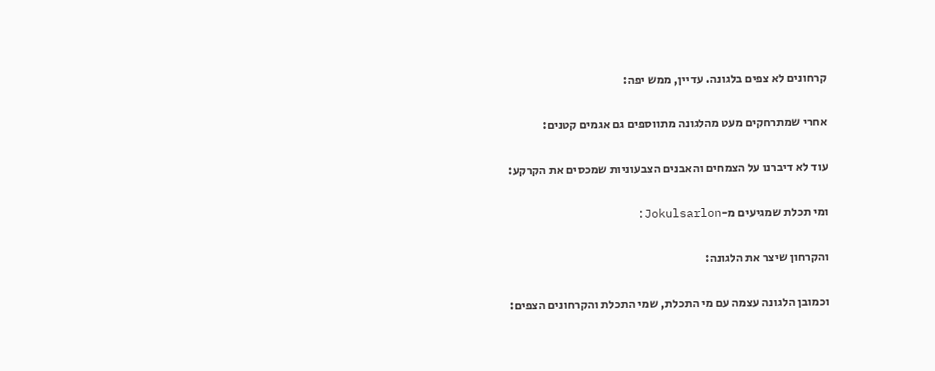קרחונים לא צפים בלגונה. עדיין, ממש יפה:

אחרי שמתרחקים מעט מהלגונה מתווספים גם אגמים קטנים:

עוד לא דיברנו על הצמחים והאבנים הצבעוניות שמכסים את הקרקע:

ומי תכלת שמגיעים מ-Jokulsarlon:

והקרחון שיצר את הלגונה:

וכמובן הלגונה עצמה עם מי התכלת, שמי התכלת והקרחונים הצפים: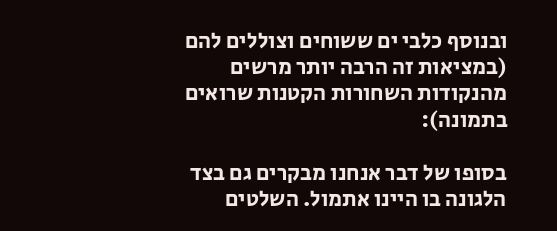ובנוסף כלבי ים ששוחים וצוללים להם (במציאות זה הרבה יותר מרשים מהנקודות השחורות הקטנות שרואים בתמונה):

בסופו של דבר אנחנו מבקרים גם בצד הלגונה בו היינו אתמול. השלטים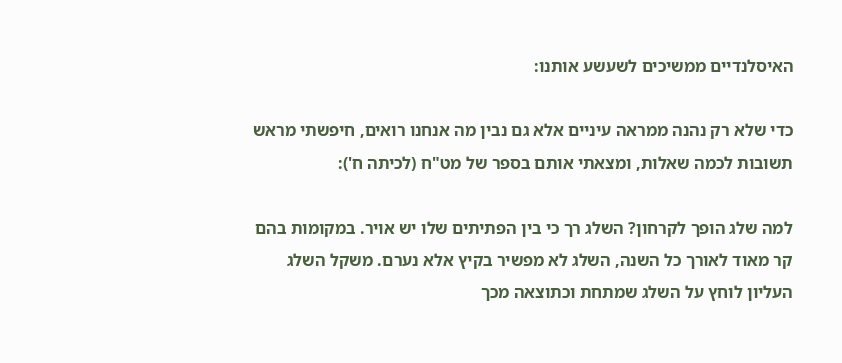האיסלנדיים ממשיכים לשעשע אותנו:

כדי שלא רק נהנה ממראה עיניים אלא גם נבין מה אנחנו רואים, חיפשתי מראש תשובות לכמה שאלות, ומצאתי אותם בספר של מט"ח (לכיתה ח'):

למה שלג הופך לקרחון? השלג רך כי בין הפתיתים שלו יש אויר. במקומות בהם קר מאוד לאורך כל השנה, השלג לא מפשיר בקיץ אלא נערם. משקל השלג העליון לוחץ על השלג שמתחת וכתוצאה מכך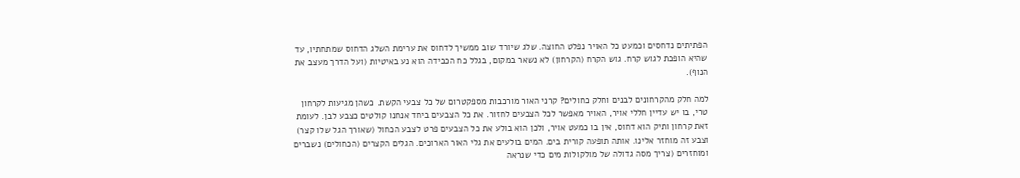הפתיתים נדחסים וכמעט כל האויר נפלט החוצה. שלג שיורד שוב ממשיך לדחוס את ערימת השלג הדחוס שמתחתיו, עד שהיא הופכת לגוש קרח. גוש הקרח (הקרחון) לא נשאר במקום, בגלל כח הכבידה הוא נע באיטיות (ועל הדרך מעצב את הנוף).

למה חלק מהקרחונים לבנים וחלק כחולים? קרני האור מורכבות מספקטרום של כל צבעי הקשת. כשהן מגיעות לקרחון טרי, בו יש עדיין חללי אויר, האויר מאפשר לכל הצבעים לחזור. את כל הצבעים ביחד אנחנו קולטים כצבע לבן. לעומת זאת קרחון ותיק הוא דחוס, אין בו כמעט אויר, ולכן הוא בולע את כל הצבעים פרט לצבע הכחול (שאורך הגל שלו קצר) וצבע זה מוחזר אלינו. אותה תופעה קורית בים. המים בולעים את גלי האור הארוכים. הגלים הקצרים (הכחולים) נשברים ומוחזרים (צריך מסה גדולה של מולקולות מים כדי שנראה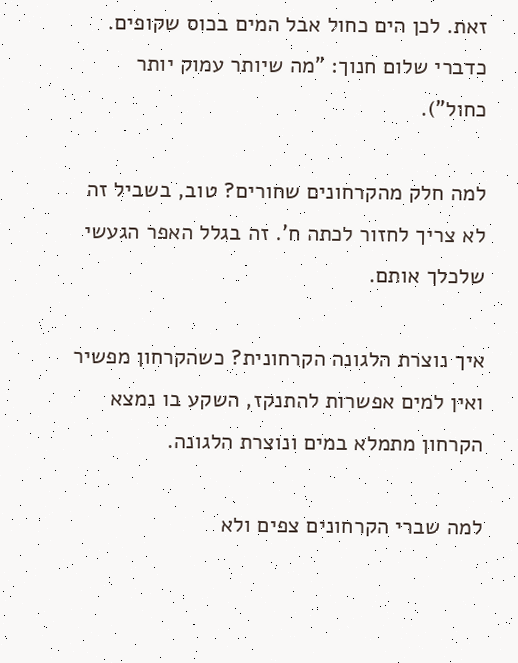זאת. לכן הים כחול אבל המים בכוס שקופים. כדברי שלום חנוך: "מה שיותר עמוק יותר כחול").

למה חלק מהקרחונים שחורים? טוב, בשביל זה לא צריך לחזור לכתה ח'. זה בגלל האפר הגעשי שלכלך אותם.

איך נוצרת הלגונה הקרחונית? כשהקרחון מפשיר ואין למים אפשרות להתנקז, השקע בו נמצא הקרחון מתמלא במים ונוצרת הלגונה.

למה שברי הקרחונים צפים ולא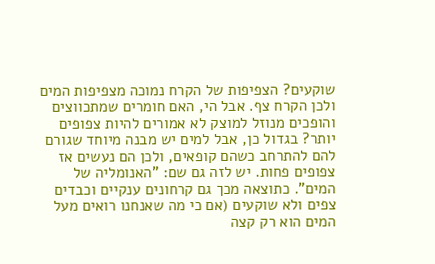שוקעים? הצפיפות של הקרח נמוכה מצפיפות המים ולכן הקרח צף. אבל הי, האם חומרים שמתכווצים והופכים מנוזל למוצק לא אמורים להיות צפופים יותר? בגדול כן, אבל למים יש מבנה מיוחד שגורם להם להתרחב כשהם קופאים, ולכן הם נעשים אז צפופים פחות. יש לזה גם שם: "האנומליה של המים". כתוצאה מכך גם קרחונים ענקיים וכבדים צפים ולא שוקעים (אם כי מה שאנחנו רואים מעל המים הוא רק קצה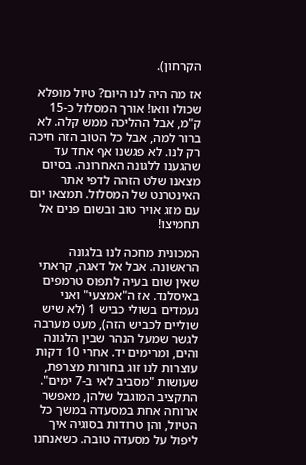הקרחון).

אז מה היה לנו היום? טיול מופלא שכולו וואו! אורך המסלול כ-15 ק"מ, אבל ההליכה ממש קלה. לא ברור למה, אבל כל הטוב הזה חיכה רק לנו. לא פגשנו אף אחד עד שהגענו ללגונה האחרונה. בסיום מצאנו שלט הזהה לדפי אתר האינטרנט של המסלול. תמצאו יום עם מזג אויר טוב ובשום פנים אל תחמיצו!

המכונית מחכה לנו בלגונה הראשונה. אבל אל דאגה, קראתי שאין שום בעיה לתפוס טרמפים באיסלנד. אז ה"אמצעי" ואני נעמדים בשולי כביש 1 (לא שיש שוליים לכביש הזה), מעט מערבה לגשר שמעל הנהר שבין הלגונה והים, ומרימים יד. אחרי 10 דקות עוצרות לנו זוג בחורות מצרפת, שעושות "מסביב לאי ב-7 ימים". התקציב המוגבל שלהן, מאפשר ארוחה אחת במסעדה במשך כל הטיול, והן טרודות בסוגיה איך ליפול על מסעדה טובה. כשאנחנו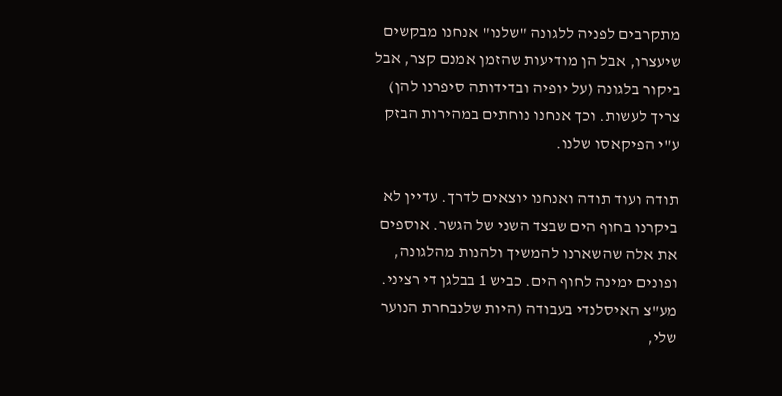מתקרבים לפניה ללגונה "שלנו" אנחנו מבקשים שיעצרו, אבל הן מודיעות שהזמן אמנם קצר, אבל ביקור בלגונה (על יופיה ובדידותה סיפרנו להן) צריך לעשות. וכך אנחנו נוחתים במהירות הבזק ע"י הפיקאסו שלנו.

תודה ועוד תודה ואנחנו יוצאים לדרך. עדיין לא ביקרנו בחוף הים שבצד השני של הגשר. אוספים את אלה שהשארנו להמשיך ולהנות מהלגונה, ופונים ימינה לחוף הים. כביש 1 בבלגן די רציני. מע"צ האיסלנדי בעבודה (היות שלנבחרת הנוער שלי,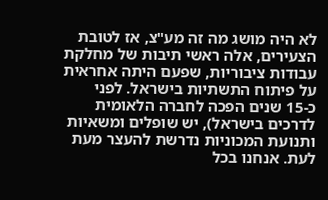לא היה מושג מה זה מע"צ, אז לטובת הצעירים, אלה ראשי תיבות של מחלקת עבודות ציבוריות, שפעם היתה אחראית על פיתוח התשתיות בישראל. לפני כ-15 שנים הפכה לחברה הלאומית לדרכים בישראל), יש שופלים ומשאיות ותנועת המכוניות נדרשת להעצר מעת לעת. אנחנו בכל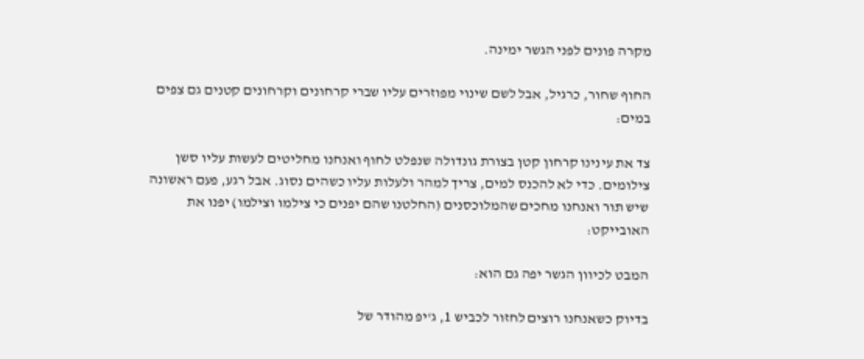מקרה פונים לפני הגשר ימינה.

החוף שחור, כרגיל, אבל לשם שינוי מפוזרים עליו שברי קרחונים וקרחונים קטנים גם צפים במים:

צד את עינינו קרחון קטן בצורת גונדולה שנפלט לחוף ואנחנו מחליטים לעשות עליו סשן צילומים. כדי לא להכנס למים, צריך למהר ולעלות עליו כשהים נסוג. אבל רגע, פעם ראשונה שיש תור ואנחנו מחכים שהמלוכסנים (החלטנו שהם יפנים כי צילמו וצילמו) יפנו את האובייקט:

המבט לכיוון הגשר יפה גם הוא:

בדיוק כשאנחנו רוצים לחזור לכביש 1, ג'יפ מהודר של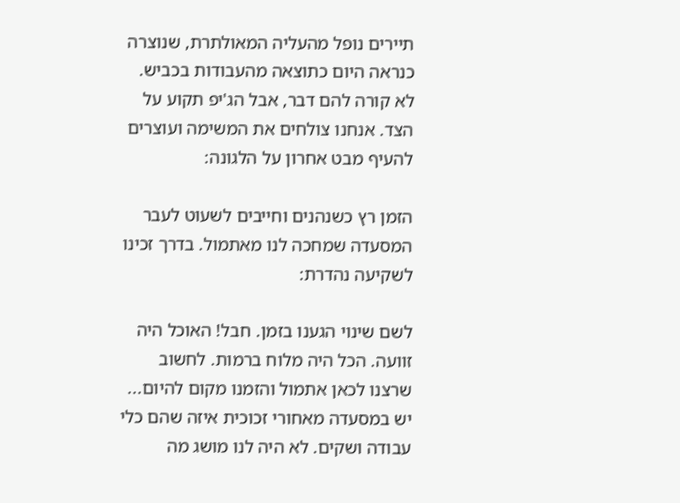תיירים נופל מהעליה המאולתרת, שנוצרה כנראה היום כתוצאה מהעבודות בכביש. לא קורה להם דבר, אבל הג'יפ תקוע על הצד. אנחנו צולחים את המשימה ועוצרים להעיף מבט אחרון על הלגונה:

הזמן רץ כשנהנים וחייבים לשעוט לעבר המסעדה שמחכה לנו מאתמול. בדרך זכינו לשקיעה נהדרת:

לשם שינוי הגענו בזמן. חבל! האוכל היה זוועה. הכל היה מלוח ברמות. לחשוב שרצנו לכאן אתמול והזמנו מקום להיום... יש במסעדה מאחורי זכוכית איזה שהם כלי עבודה ושקים. לא היה לנו מושג מה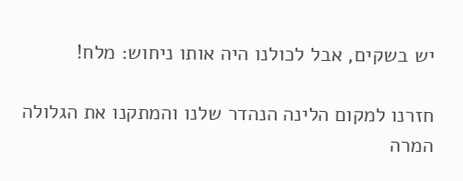יש בשקים, אבל לכולנו היה אותו ניחוש: מלח!

חזרנו למקום הלינה הנהדר שלנו והמתקנו את הגלולה המרה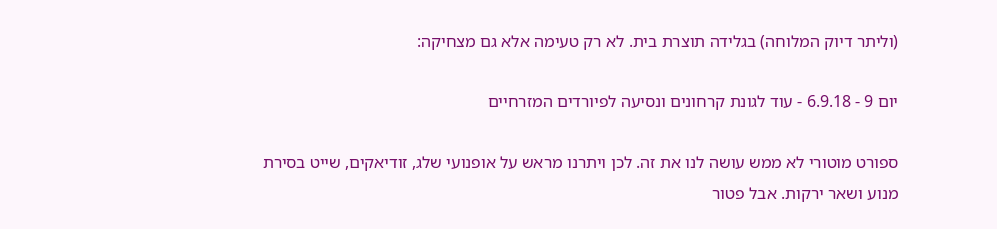(וליתר דיוק המלוחה) בגלידה תוצרת בית. לא רק טעימה אלא גם מצחיקה:

יום 9 - 6.9.18 - עוד לגונת קרחונים ונסיעה לפיורדים המזרחיים

ספורט מוטורי לא ממש עושה לנו את זה. לכן ויתרנו מראש על אופנועי שלג, זודיאקים, שייט בסירת מנוע ושאר ירקות. אבל פטור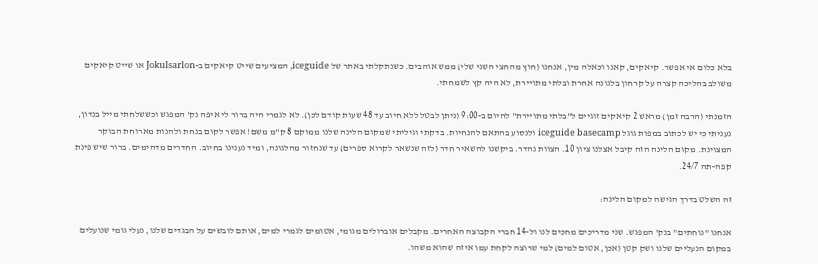בלא כלום אי אפשר. קיאקים, קאנו וכאלה מין, אנחנו (חוץ מהחצי השני שלי) ממש אוהבים. כשנתקלתי באתר של iceguide, המציעים שייט קיאקים ב-Jokulsarlon או שייט קיאקים משולב בהליכה קצרה על קרחון בלגונה אחרת ובלתי מתויירת, לא היה קץ לשמחתי.

הזמנתי (הרבה זמן) מראש 2 קיאקים זוגיים ל"בלתי מתויירת" להיום ב-9:00 (ניתן לבטל ללא חיוב עד 48 שעות קודם לכן). לא לגמרי היה ברור לי איפה נק' המפגש וכששלחתי מייל בנדון, נעניתי כי יש לכתוב במפות גוגל iceguide basecamp ולנסוע בהתאם להנחיות. בדקתי וגיליתי שמקום הלינה שלנו ממוקם 8 ק"מ משם! אפשר לקום בנחת ולהנות מארוחת הבוקר המצוינת. מקום הלינה הזה קיבל אצלנו ציון 10. הצוות נהדר. ביקשנו להשאיר חדר (לזה שנשאר לקרוא ספרים) עד שנחזור מהלגונה, ומיד נענינו בחיוב. החדרים מדהימים. ברור שיש פינת קפה-תה 24/7.

זה השלט בדרך הגישה למקום הלינה:

אנחנו "נוחתים" בנק' המפגש. שני מדריכים מחכים לנו ול-14 חברי הקבוצה האחרים. מקבלים אוברולים מגומי, אטומים לגמרי למים, אותם לובשים על הבגדים שלנו, נעלי גומי שנועלים במקום הנעליים שלנו ושק קטן (אכן, אטום למים) למי שרוצה לקחת עמו איזה שהוא משהו.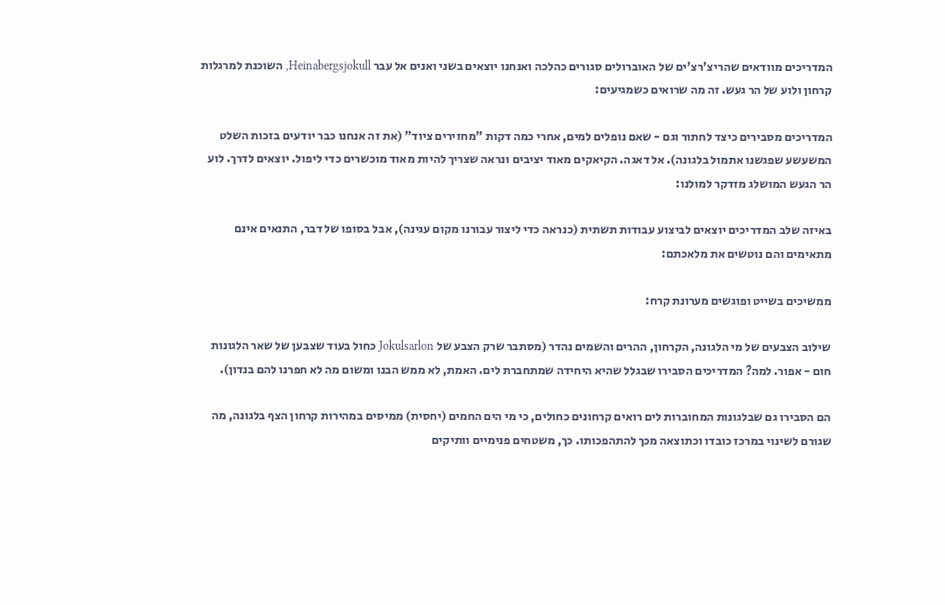המדריכים מוודאים שהריצ'רצ'ים של האוברולים סגורים כהלכה ואנחנו יוצאים בשני ואנים אל עבר Heinabergsjokull, השוכנת למרגלות קרחון ולוע של הר געש. זה מה שרואים כשמגיעים:

המדריכים מסבירים כיצד לחתור וגם - שאם נופלים למים, אחרי כמה דקות "מחזירים ציוד" (את זה אנחנו כבר יודעים בזכות השלט המשעשע שפגשנו אתמול בלגונה). אל דאגה. הקיאקים מאוד יציבים ונראה שצריך להיות מאוד מוכשרים כדי ליפול. יוצאים לדרך. לוע הר הגעש המושלג מזדקר למולנו:

באיזה שלב המדריכים יוצאים לביצוע עבודות תשתית (כנראה כדי ליצור עבורנו מקום עגינה), אבל בסופו של דבר, התנאים אינם מתאימים והם נוטשים את מלאכתם:

ממשיכים בשייט ופוגשים מערונת קרח:

שילוב הצבעים של מי הלגונה, הקרחון, ההרים והשמים נהדר (מסתבר שרק הצבע של Jokulsarlon כחול בעוד שצבען של שאר הלגונות חום - אפור. למה? המדריכים הסבירו שבגלל שהיא היחידה שמתחברת לים. האמת, לא ממש הבנו ומשום מה לא חפרנו להם בנדון).

הם הסבירו גם שבלגונות המחוברות לים רואים קרחונים כחולים, כי מי הים החמים (יחסית) ממיסים במהירות קרחון הצף בלגונה, מה שגורם לשינוי במרכז כובדו וכתוצאה מכך להתהפכותו. כך, משטחים פנימיים וותיקים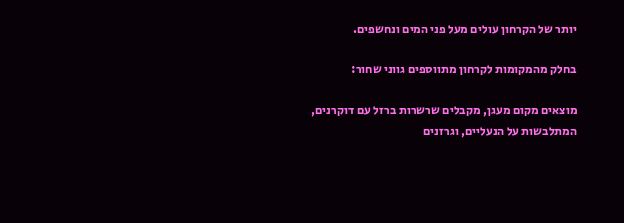יותר של הקרחון עולים מעל פני המים ונחשפים.

בחלק מהמקומות לקרחון מתווספים גווני שחור:

מוצאים מקום מעגן, מקבלים שרשרות ברזל עם דוקרנים, המתלבשות על הנעליים, וגרזנים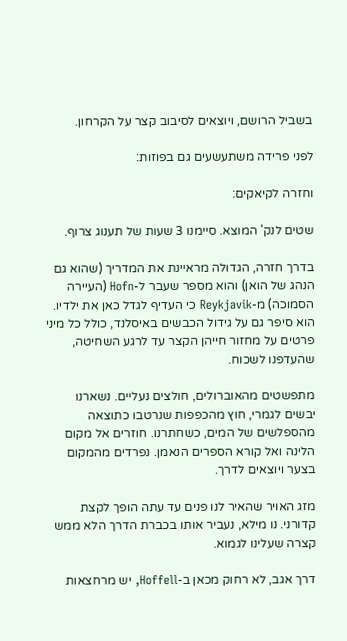בשביל הרושם, ויוצאים לסיבוב קצר על הקרחון.

לפני פרידה משתעשעים גם בפוזות:

וחזרה לקיאקים:

שטים לנק' המוצא. סיימנו 3 שעות של תענוג צרוף.

בדרך חזרה, הגדולה מראיינת את המדריך (שהוא גם הנהג של הואן) והוא מספר שעבר ל-Hofn (העיירה הסמוכה) מ-Reykjavik כי העדיף לגדל כאן את ילדיו. הוא סיפר גם על גידול הכבשים באיסלנד, כולל כל מיני פרטים על מחזור חייהן הקצר עד לרגע השחיטה, שהעדפנו לשכוח.

מתפשטים מהאוברולים, חולצים נעליים. נשארנו יבשים לגמרי, חוץ מהכפפות שנרטבו כתוצאה מהספלשים של המים, כשחתרנו. חוזרים אל מקום הלינה ואל קורא הספרים הנאמן. נפרדים מהמקום בצער ויוצאים לדרך.

מזג האויר שהאיר לנו פנים עד עתה הופך לקצת קדורני. נו מילא, נעביר אותו בכברת הדרך הלא ממש קצרה שעלינו לגמוא.

דרך אגב, לא רחוק מכאן ב-Hoffell, יש מרחצאות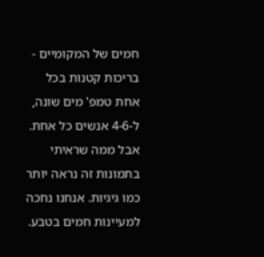חמים של המקומיים - בריכות קטנות בכל אחת טמפ' מים שונה, ל-4-6 אנשים כל אחת. אבל ממה שראיתי בתמונות זה נראה יותר כמו גיגיות. אנחנו נחכה למעיינות חמים בטבע.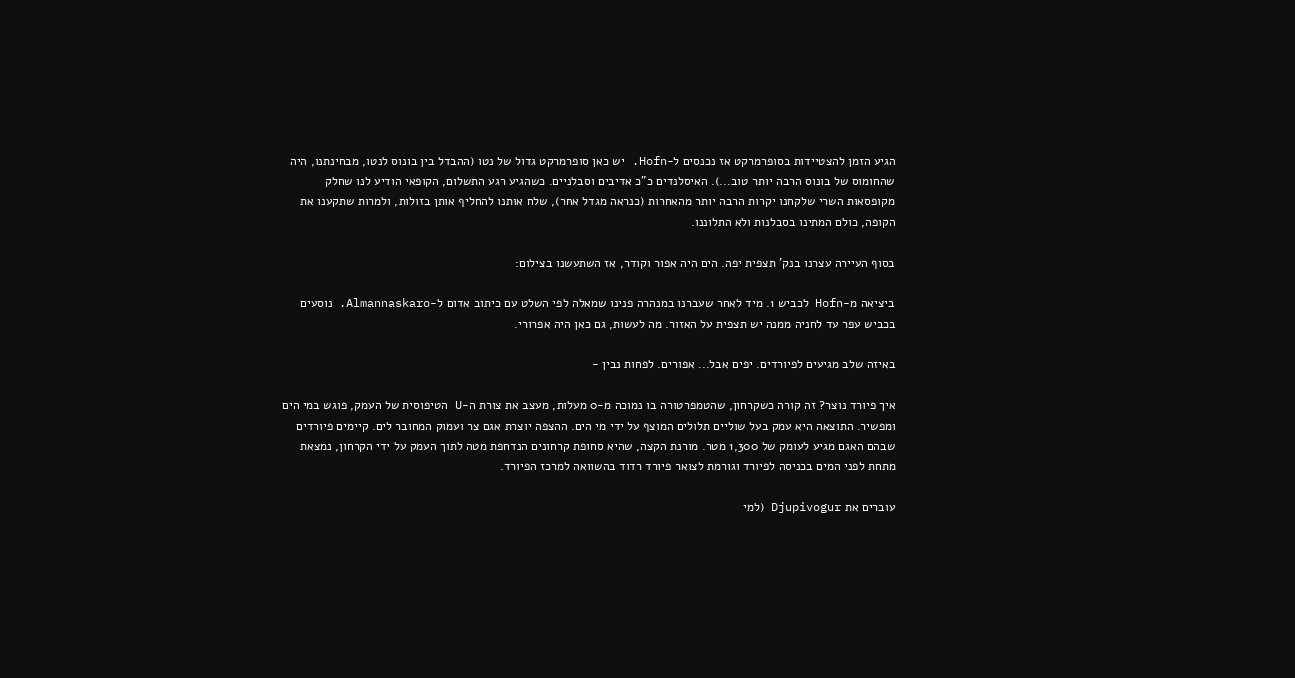הגיע הזמן להצטיידות בסופרמרקט אז נכנסים ל-Hofn. יש כאן סופרמרקט גדול של נטו (ההבדל בין בונוס לנטו, מבחינתנו, היה שהחומוס של בונוס הרבה יותר טוב...). האיסלנדים כ"כ אדיבים וסבלניים. כשהגיע רגע התשלום, הקופאי הודיע לנו שחלק מקופסאות השרי שלקחנו יקרות הרבה יותר מהאחרות (כנראה מגדל אחר), שלח אותנו להחליף אותן בזולות, ולמרות שתקענו את הקופה, כולם המתינו בסבלנות ולא התלוננו.

בסוף העיירה עצרנו בנק' תצפית יפה. הים היה אפור וקודר, אז השתעשנו בצילום:

ביציאה מ-Hofn לכביש 1. מיד לאחר שעברנו במנהרה פנינו שמאלה לפי השלט עם כיתוב אדום ל-Almannaskaro. נוסעים בכביש עפר עד לחניה ממנה יש תצפית על האזור. מה לעשות, גם כאן היה אפרורי.

באיזה שלב מגיעים לפיורדים. יפים אבל... אפורים. לפחות נבין -

איך פיורד נוצר? זה קורה כשקרחון, שהטמפרטורה בו נמוכה מ-0 מעלות, מעצב את צורת ה-U הטיפוסית של העמק, פוגש במי הים ומפשיר. התוצאה היא עמק בעל שוליים תלולים המוצף על ידי מי הים. ההצפה יוצרת אגם צר ועמוק המחובר לים. קיימים פיורדים שבהם האגם מגיע לעומק של 1,300 מטר. מורנת הקצה, שהיא סחופת קרחונים הנדחפת מטה לתוך העמק על ידי הקרחון, נמצאת מתחת לפני המים בכניסה לפיורד וגורמת לצואר פיורד רדוד בהשוואה למרכז הפיורד.

עוברים את Djupivogur (למי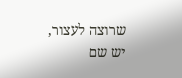שרוצה לעצור, יש שם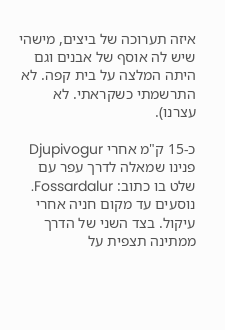איזה תערוכה של ביצים, מישהי שיש לה אוסף של אבנים וגם היתה המלצה על בית קפה. לא התרשמתי כשקראתי. לא עצרנו).

כ-15 ק"מ אחרי Djupivogur פנינו שמאלה לדרך עפר עם שלט בו כתוב: Fossardalur. נוסעים עד מקום חניה אחרי עיקול. בצד השני של הדרך ממתינה תצפית על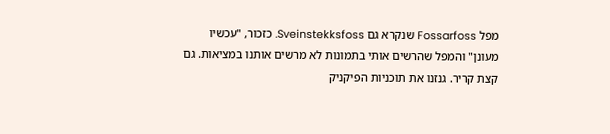מפל Fossarfoss שנקרא גם Sveinstekksfoss. כזכור, "עכשיו מעונן" והמפל שהרשים אותי בתמונות לא מרשים אותנו במציאות. גם קצת קריר. גנזנו את תוכניות הפיקניק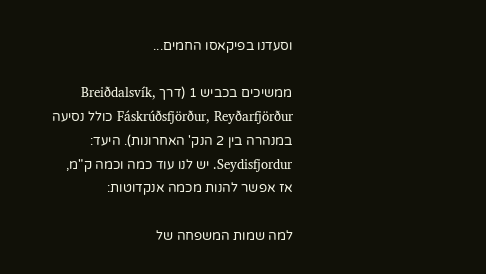וסעדנו בפיקאסו החמים...

ממשיכים בכביש 1 (דרך Breiðdalsvík, Fáskrúðsfjörður, Reyðarfjörður כולל נסיעה במנהרה בין 2 הנק' האחרונות). היעד: Seydisfjordur. יש לנו עוד כמה וכמה ק"מ, אז אפשר להנות מכמה אנקדוטות:

למה שמות המשפחה של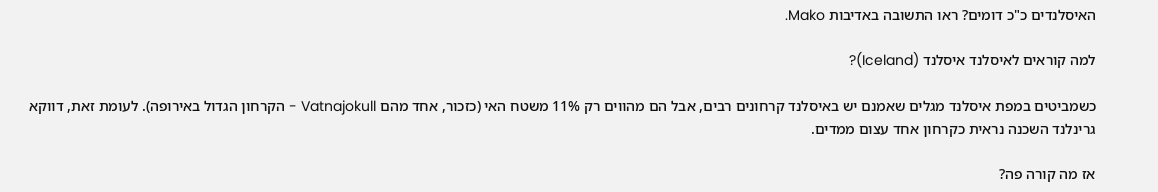האיסלנדים כ"כ דומים? ראו התשובה באדיבות Mako.

למה קוראים לאיסלנד איסלנד (Iceland)?

כשמביטים במפת איסלנד מגלים שאמנם יש באיסלנד קרחונים רבים, אבל הם מהווים רק 11% משטח האי (כזכור, אחד מהם Vatnajokull - הקרחון הגדול באירופה). לעומת זאת, דווקא גרינלנד השכנה נראית כקרחון אחד עצום ממדים.

אז מה קורה פה?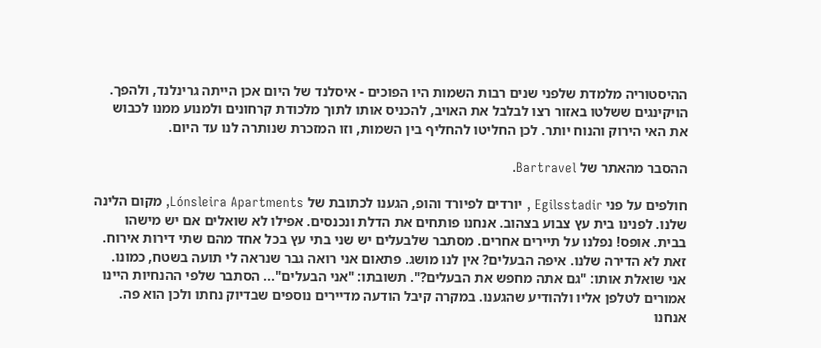ההיסטוריה מלמדת שלפני שנים רבות השמות היו הפוכים - איסלנד של היום אכן הייתה גרינלנד, ולהפך. הויקינגים ששלטו באזור רצו לבלבל את האויב, להכניס אותו לתוך מלכודת קרחונים ולמנוע ממנו לכבוש את האי הירוק והנוח יותר. לכן החליטו להחליף בין השמות, וזו המזכרת שנותרה לנו עד היום.

ההסבר מהאתר של Bartravel.

חולפים על פני Egilsstadir , יורדים לפיורד והופ, הגענו לכתובת של Lónsleira Apartments, מקום הלינה שלנו. לפנינו בית עץ צבוע בצהוב. אנחנו פותחים את הדלת ונכנסים. אפילו לא שואלים אם יש מישהו בבית. אופס! נפלנו על תיירים אחרים. מסתבר שלבעלים יש שני בתי עץ בכל אחד מהם שתי דירות אירוח. זאת לא הדירה שלנו. איפה הבעלים? אין לנו מושג. פתאום אני רואה גבר שנראה לי תועה בשטח, כמונו. אני שואלת אותו: "גם אתה מחפש את הבעלים?". תשובתו: "אני הבעלים"... הסתבר שלפי ההנחיות היינו אמורים לטלפן אליו ולהודיע שהגענו. במקרה קיבל הודעה מדיירים נוספים שבדיוק נחתו ולכן הוא פה. אנחנו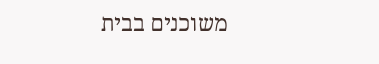משוכנים בבית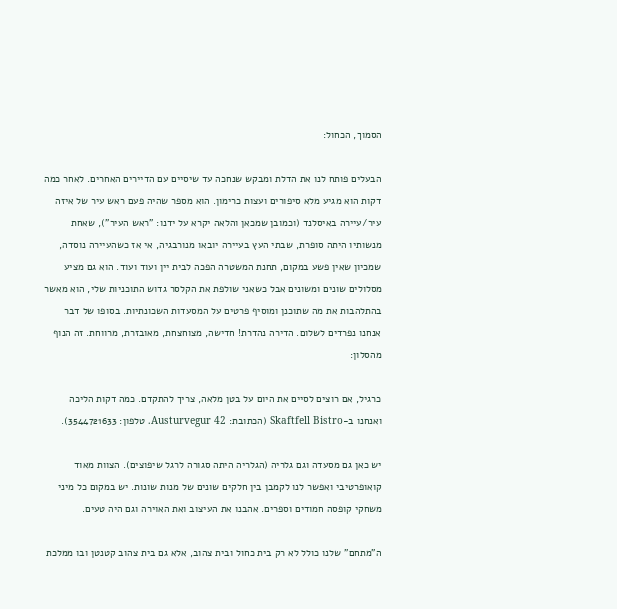הסמוך, הכחול:

הבעלים פותח לנו את הדלת ומבקש שנחכה עד שיסיים עם הדיירים האחרים. לאחר כמה דקות הוא מגיע מלא סיפורים ועצות כרימון. הוא מספר שהיה פעם ראש עיר של איזה עיר/עיירה באיסלנד (וכמובן שמכאן והלאה יקרא על ידנו: "ראש העיר"), שאחת מנשותיו היתה סופרת, שבתי העץ בעיירה יובאו מנורבגיה, אי אז כשהעיירה נוסדה, שמכיון שאין פשע במקום, תחנת המשטרה הפכה לבית יין ועוד ועוד. הוא גם מציע מסלולים שונים ומשונים אבל כשאני שולפת את הקלסר גדוש התוכניות שלי, הוא מאשר בהתלהבות את מה שתוכנן ומוסיף פרטים על המסעדות השכונתיות. בסופו של דבר אנחנו נפרדים לשלום. הדירה נהדרת! חדישה, מצוחצחת, מאובזרת, מרווחת. זה הנוף מהסלון:

כרגיל, אם רוצים לסיים את היום על בטן מלאה, צריך להתקדם. כמה דקות הליכה ואנחנו ב-Skaftfell Bistro (הכתובת: Austurvegur 42. טלפון: 3544721633).

יש כאן גם מסעדה וגם גלריה (הגלריה היתה סגורה לרגל שיפוצים). הצוות מאוד קואופרטיבי ואפשר לנו לקמבן בין חלקים שונים של מנות שונות. יש במקום כל מיני משחקי קופסה חמודים וספרים. אהבנו את העיצוב ואת האוירה וגם היה טעים.

ה"מתחם" שלנו כולל לא רק בית כחול ובית צהוב, אלא גם בית צהוב קטנטן ובו ממלכת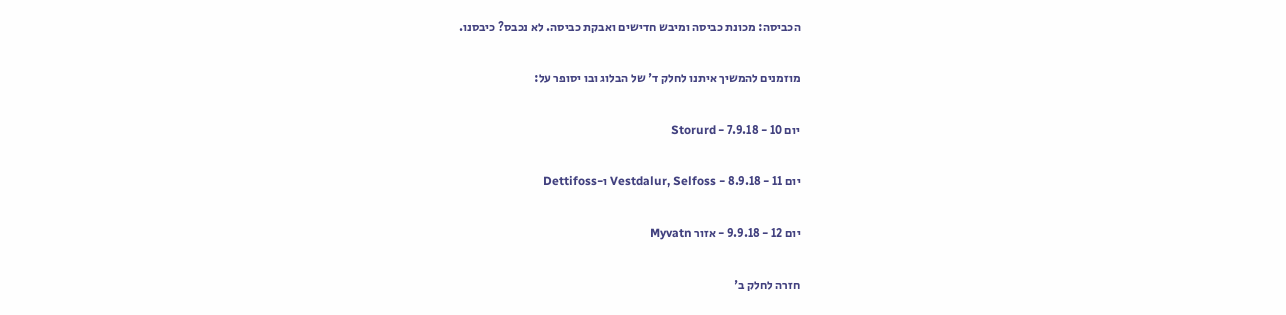הכביסה: מכונת כביסה ומיבש חדישים ואבקת כביסה. לא נכבס? כיבסנו.

מוזמנים להמשיך איתנו לחלק ד' של הבלוג ובו יסופר על:

יום 10 - 7.9.18 - Storurd

יום 11 - 8.9.18 - Vestdalur, Selfoss ו-Dettifoss

יום 12 - 9.9.18 - אזור Myvatn

חזרה לחלק ב'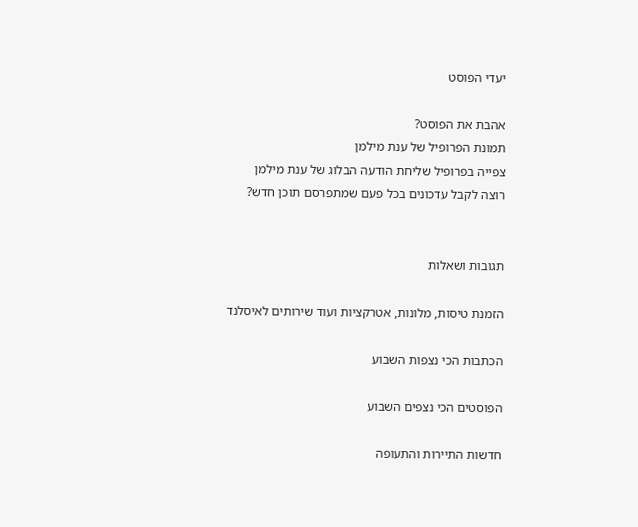יעדי הפוסט

אהבת את הפוסט?
תמונת הפרופיל של ענת מילמן
צפייה בפרופיל שליחת הודעה הבלוג של ענת מילמן
רוצה לקבל עדכונים בכל פעם שמתפרסם תוכן חדש?


תגובות ושאלות

הזמנת טיסות, מלונות, אטרקציות ועוד שירותים לאיסלנד

הכתבות הכי נצפות השבוע

הפוסטים הכי נצפים השבוע

חדשות התיירות והתעופה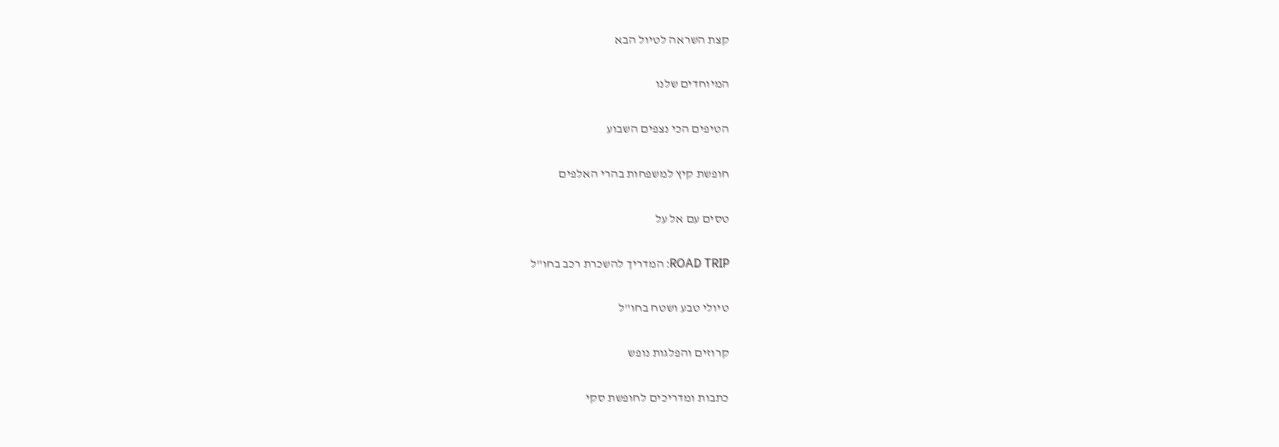קצת השראה לטיול הבא

המיוחדים שלנו

הטיפים הכי נצפים השבוע

חופשת קיץ למשפחות בהרי האלפים

טסים עם אל על

ROAD TRIP: המדריך להשכרת רכב בחו"ל

טיולי טבע ושטח בחו"ל

קרוזים והפלגות נופש

כתבות ומדריכים לחופשת סקי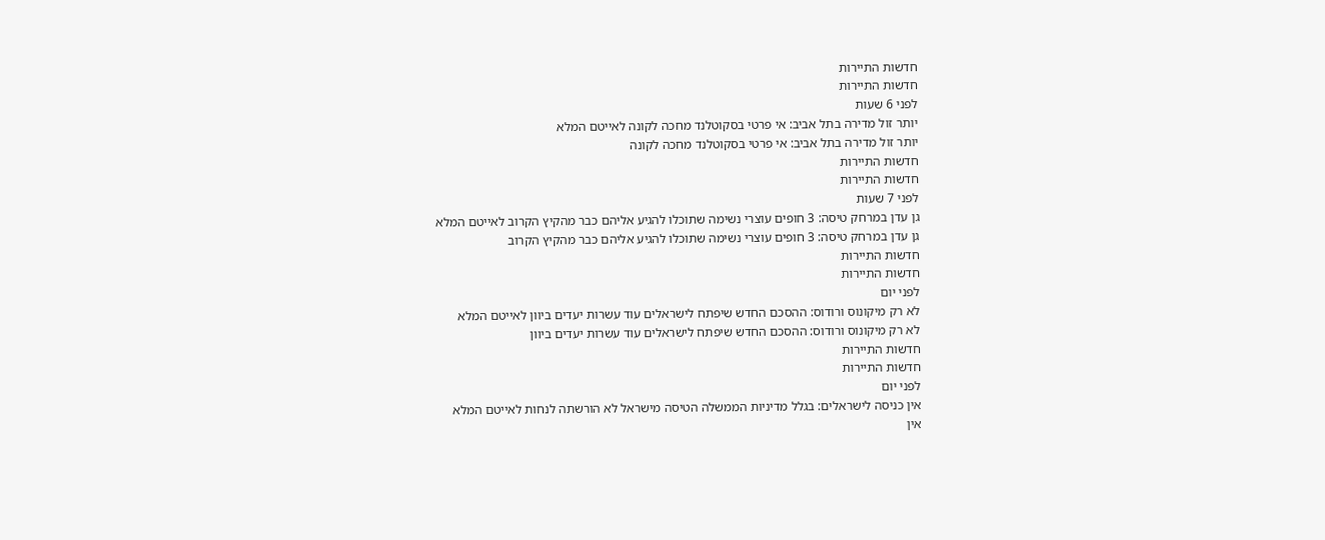חדשות התיירות
חדשות התיירות
לפני 6 שעות
יותר זול מדירה בתל אביב: אי פרטי בסקוטלנד מחכה לקונה לאייטם המלא
יותר זול מדירה בתל אביב: אי פרטי בסקוטלנד מחכה לקונה
חדשות התיירות
חדשות התיירות
לפני 7 שעות
גן עדן במרחק טיסה: 3 חופים עוצרי נשימה שתוכלו להגיע אליהם כבר מהקיץ הקרוב לאייטם המלא
גן עדן במרחק טיסה: 3 חופים עוצרי נשימה שתוכלו להגיע אליהם כבר מהקיץ הקרוב
חדשות התיירות
חדשות התיירות
לפני יום
לא רק מיקונוס ורודוס: ההסכם החדש שיפתח לישראלים עוד עשרות יעדים ביוון לאייטם המלא
לא רק מיקונוס ורודוס: ההסכם החדש שיפתח לישראלים עוד עשרות יעדים ביוון
חדשות התיירות
חדשות התיירות
לפני יום
אין כניסה לישראלים: בגלל מדיניות הממשלה הטיסה מישראל לא הורשתה לנחות לאייטם המלא
אין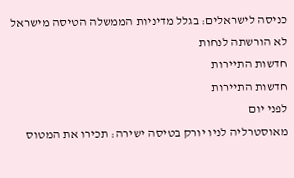כניסה לישראלים: בגלל מדיניות הממשלה הטיסה מישראל לא הורשתה לנחות
חדשות התיירות
חדשות התיירות
לפני יום
מאוסטרליה לניו יורק בטיסה ישירה: תכירו את המטוס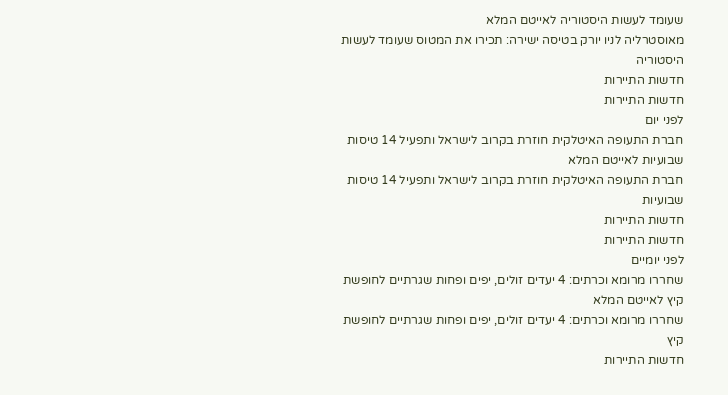שעומד לעשות היסטוריה לאייטם המלא
מאוסטרליה לניו יורק בטיסה ישירה: תכירו את המטוס שעומד לעשות היסטוריה
חדשות התיירות
חדשות התיירות
לפני יום
חברת התעופה האיטלקית חוזרת בקרוב לישראל ותפעיל 14 טיסות שבועיות לאייטם המלא
חברת התעופה האיטלקית חוזרת בקרוב לישראל ותפעיל 14 טיסות שבועיות
חדשות התיירות
חדשות התיירות
לפני יומיים
שחררו מרומא וכרתים: 4 יעדים זולים, יפים ופחות שגרתיים לחופשת קיץ לאייטם המלא
שחררו מרומא וכרתים: 4 יעדים זולים, יפים ופחות שגרתיים לחופשת קיץ
חדשות התיירות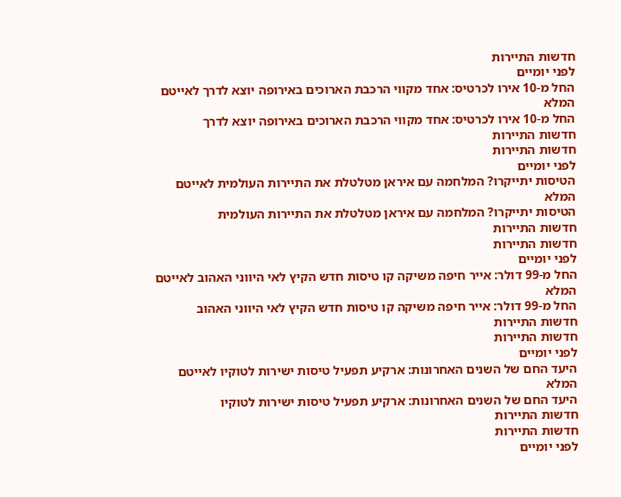חדשות התיירות
לפני יומיים
החל מ-10 אירו לכרטיס: אחד מקווי הרכבת הארוכים באירופה יוצא לדרך לאייטם המלא
החל מ-10 אירו לכרטיס: אחד מקווי הרכבת הארוכים באירופה יוצא לדרך
חדשות התיירות
חדשות התיירות
לפני יומיים
הטיסות יתייקרו? המלחמה עם איראן מטלטלת את התיירות העולמית לאייטם המלא
הטיסות יתייקרו? המלחמה עם איראן מטלטלת את התיירות העולמית
חדשות התיירות
חדשות התיירות
לפני יומיים
החל מ-99 דולר: אייר חיפה משיקה קו טיסות חדש הקיץ לאי היווני האהוב לאייטם המלא
החל מ-99 דולר: אייר חיפה משיקה קו טיסות חדש הקיץ לאי היווני האהוב
חדשות התיירות
חדשות התיירות
לפני יומיים
היעד החם של השנים האחרונות: ארקיע תפעיל טיסות ישירות לטוקיו לאייטם המלא
היעד החם של השנים האחרונות: ארקיע תפעיל טיסות ישירות לטוקיו
חדשות התיירות
חדשות התיירות
לפני יומיים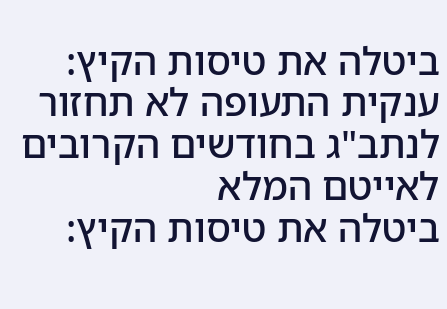ביטלה את טיסות הקיץ: ענקית התעופה לא תחזור לנתב"ג בחודשים הקרובים לאייטם המלא
ביטלה את טיסות הקיץ: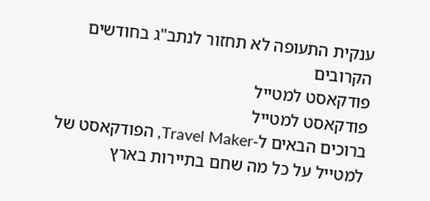ענקית התעופה לא תחזור לנתב"ג בחודשים הקרובים
פודקאסט למטייל
פודקאסט למטייל
ברוכים הבאים ל-Travel Maker, הפודקאסט של למטייל על כל מה שחם בתיירות בארץ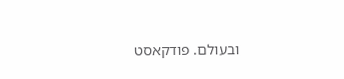ובעולם. פודקאסט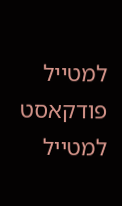למטייל
פודקאסט למטייל